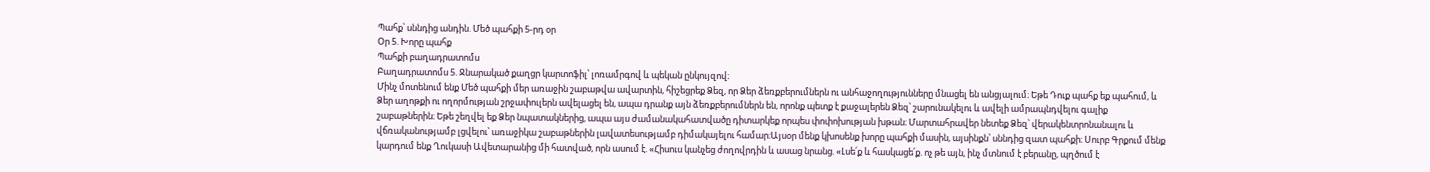Պահք՝ սննդից անդին. Մեծ պահքի 5-րդ օր
Օր 5. Խորը պահք
Պահքի բաղադրատոմս
Բաղադրատոմս 5. Ջնարակած քաղցր կարտոֆիլ՝ լոռամրգով և պեկան ընկույզով։
Մինչ մոտենում ենք Մեծ պահքի մեր առաջին շաբաթվա ավարտին, հիշեցրեք Ձեզ, որ Ձեր ձեռքբերումներն ու անհաջողությունները մնացել են անցյալում։ Եթե Դուք պահք եք պահում, և Ձեր աղոթքի ու ողորմության շրջափուլերն ավելացել են, ապա դրանք այն ձեռքբերումներն են, որոնք պետք է քաջալերեն Ձեզ՝ շարունակելու և ավելի ամրապնդվելու գալիք շաբաթներին։ Եթե շեղվել եք Ձեր նպատակներից, ապա այս ժամանակահատվածը դիտարկեք որպես փոփոխության խթան։ Մարտահրավեր նետեք Ձեզ՝ վերակենտրոնանալու և վճռականությամբ լցվելու՝ առաջիկա շաբաթներին լավատեսությամբ դիմակայելու համար։Այսօր մենք կխոսենք խորը պահքի մասին, այսինքն՝ սննդից զատ պահքի։ Սուրբ Գրքում մենք կարդում ենք Ղուկասի Ավետարանից մի հատված, որն ասում է. «Հիսուս կանչեց ժողովրդին և ասաց նրանց. «Լսե՛ք և հասկացե՛ք. ոչ թե այն, ինչ մտնում է բերանը, պղծում է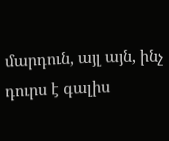մարդուն, այլ այն, ինչ դուրս է գալիս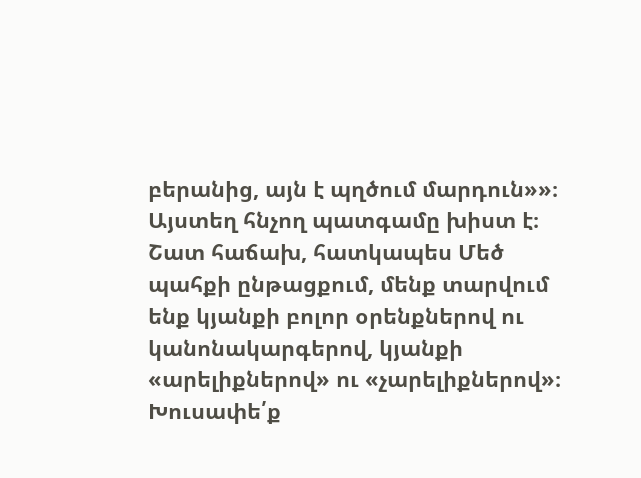բերանից, այն է պղծում մարդուն»»։
Այստեղ հնչող պատգամը խիստ է։ Շատ հաճախ, հատկապես Մեծ պահքի ընթացքում, մենք տարվում ենք կյանքի բոլոր օրենքներով ու կանոնակարգերով, կյանքի «արելիքներով» ու «չարելիքներով»։ Խուսափե՛ք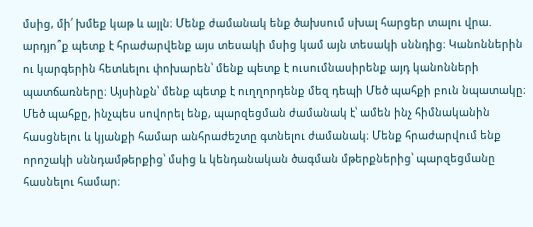մսից, մի՛ խմեք կաթ և այլն։ Մենք ժամանակ ենք ծախսում սխալ հարցեր տալու վրա. արդյո՞ք պետք է հրաժարվենք այս տեսակի մսից կամ այն տեսակի սննդից։ Կանոններին ու կարգերին հետևելու փոխարեն՝ մենք պետք է ուսումնասիրենք այդ կանոնների պատճառները։ Այսինքն՝ մենք պետք է ուղղորդենք մեզ դեպի Մեծ պահքի բուն նպատակը։
Մեծ պահքը, ինչպես սովորել ենք, պարզեցման ժամանակ է՝ ամեն ինչ հիմնականին հասցնելու և կյանքի համար անհրաժեշտը գտնելու ժամանակ։ Մենք հրաժարվում ենք որոշակի սննդամթերքից՝ մսից և կենդանական ծագման մթերքներից՝ պարզեցմանը հասնելու համար։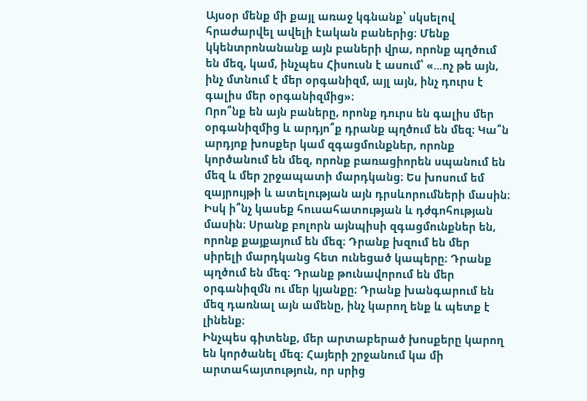Այսօր մենք մի քայլ առաջ կգնանք՝ սկսելով հրաժարվել ավելի էական բաներից։ Մենք կկենտրոնանանք այն բաների վրա, որոնք պղծում են մեզ, կամ, ինչպես Հիսուսն է ասում՝ «...ոչ թե այն, ինչ մտնում է մեր օրգանիզմ, այլ այն, ինչ դուրս է գալիս մեր օրգանիզմից»։
Որո՞նք են այն բաները, որոնք դուրս են գալիս մեր օրգանիզմից և արդյո՞ք դրանք պղծում են մեզ։ Կա՞ն արդյոք խոսքեր կամ զգացմունքներ, որոնք կործանում են մեզ, որոնք բառացիորեն սպանում են մեզ և մեր շրջապատի մարդկանց։ Ես խոսում եմ զայրույթի և ատելության այն դրսևորումների մասին։ Իսկ ի՞նչ կասեք հուսահատության և դժգոհության մասին։ Սրանք բոլորն այնպիսի զգացմունքներ են, որոնք քայքայում են մեզ։ Դրանք խզում են մեր սիրելի մարդկանց հետ ունեցած կապերը։ Դրանք պղծում են մեզ։ Դրանք թունավորում են մեր օրգանիզմն ու մեր կյանքը։ Դրանք խանգարում են մեզ դառնալ այն ամենը, ինչ կարող ենք և պետք է լինենք։
Ինչպես գիտենք, մեր արտաբերած խոսքերը կարող են կործանել մեզ։ Հայերի շրջանում կա մի արտահայտություն, որ սրից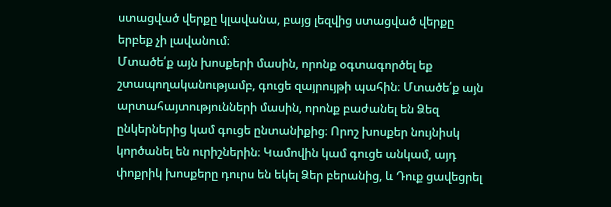ստացված վերքը կլավանա, բայց լեզվից ստացված վերքը երբեք չի լավանում։
Մտածե՛ք այն խոսքերի մասին, որոնք օգտագործել եք շտապողականությամբ, գուցե զայրույթի պահին։ Մտածե՛ք այն արտահայտությունների մասին, որոնք բաժանել են Ձեզ ընկերներից կամ գուցե ընտանիքից։ Որոշ խոսքեր նույնիսկ կործանել են ուրիշներին։ Կամովին կամ գուցե անկամ, այդ փոքրիկ խոսքերը դուրս են եկել Ձեր բերանից, և Դուք ցավեցրել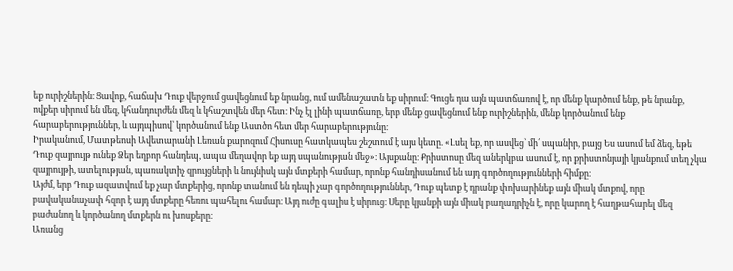եք ուրիշներին։ Ցավոք, հաճախ Դուք վերջում ցավեցնում եք նրանց, ում ամենաշատն եք սիրում։ Գուցե դա այն պատճառով է, որ մենք կարծում ենք, թե նրանք, ովքեր սիրում են մեզ, կհանդուրժեն մեզ և կհաշտվեն մեր հետ։ Ինչ էլ լինի պատճառը, երբ մենք ցավեցնում ենք ուրիշներին, մենք կործանում ենք հարաբերություններ, և այդպիսով՝ կործանում ենք Աստծո հետ մեր հարաբերությունը։
Իրականում, Մատթեոսի Ավետարանի Լեռան քարոզում Հիսուսը հատկապես շեշտում է այս կետը. «Լսել եք, որ ասվեց՝ մի՛ սպանիր, բայց Ես ասում եմ ձեզ, եթե Դուք զայրույթ ունեք Ձեր եղբոր հանդեպ, ապա մեղավոր եք այդ սպանության մեջ»։ Այսքանը։ Քրիստոսը մեզ աներկբա ասում է, որ քրիստոնյայի կյանքում տեղ չկա զայրույթի, ատելության, պառակտիչ զրույցների և նույնիսկ այն մտքերի համար, որոնք հանդիսանում են այդ գործողությունների հիմքը։
Այժմ, երբ Դուք ազատվում եք չար մտքերից, որոնք տանում են դեպի չար գործողություններ, Դուք պետք է դրանք փոխարինեք այն միակ մտքով, որը բավականաչափ հզոր է այդ մտքերը հեռու պահելու համար։ Այդ ուժը գալիս է սիրուց։ Սերը կյանքի այն միակ բաղադրիչն է, որը կարող է հաղթահարել մեզ բաժանող և կործանող մտքերն ու խոսքերը։
Առանց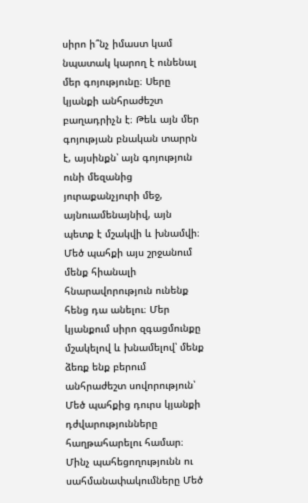սիրո ի՞նչ իմաստ կամ նպատակ կարող է ունենալ մեր գոյությունը։ Սերը կյանքի անհրաժեշտ բաղադրիչն է։ Թեև այն մեր գոյության բնական տարրն է, այսինքն՝ այն գոյություն ունի մեզանից յուրաքանչյուրի մեջ, այնուամենայնիվ, այն պետք է մշակվի և խնամվի։ Մեծ պահքի այս շրջանում մենք հիանալի հնարավորություն ունենք հենց դա անելու։ Մեր կյանքում սիրո զգացմունքը մշակելով և խնամելով՝ մենք ձեռք ենք բերում անհրաժեշտ սովորություն՝ Մեծ պահքից դուրս կյանքի դժվարությունները հաղթահարելու համար։ Մինչ պահեցողությունն ու սահմանափակումները Մեծ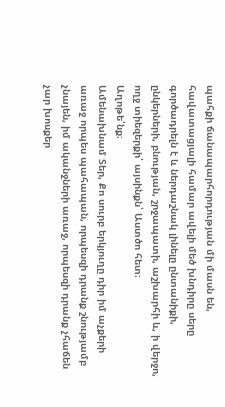պահքի ճանապարհորդության մի մասն են, հավատացյալի համար ավելի մեծ խնդիրը սերը գործադրելն է և ներդաշնակ լինելը ընտանիքի, ընկերների, բնության, շրջապատի, աշխարհի և, ի վերջո, ողջ տիեզերքի՝ այսինքն՝ Աստծո հետ։
Աղոթե՛նք։
Ամենախնամ Տեր, Քո սուրբ երկյուղը դիր իմ աչքերի առաջ որպես պահապան, որպեսզի դրանք շնությամբ չնայեն, իմ ականջների առաջ, որպեսզի դրանք չհաճեն չար խոսքեր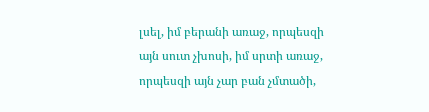լսել, իմ բերանի առաջ, որպեսզի այն սուտ չխոսի, իմ սրտի առաջ, որպեսզի այն չար բան չմտածի,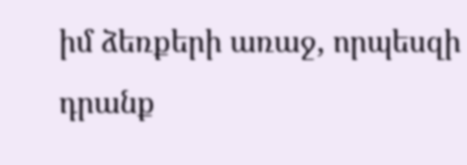իմ ձեռքերի առաջ, որպեսզի դրանք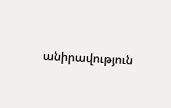անիրավություն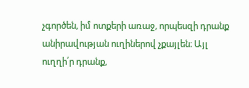չգործեն, իմ ոտքերի առաջ, որպեսզի դրանք անիրավության ուղիներով չքայլեն։ Այլ ուղղի՛ր դրանք,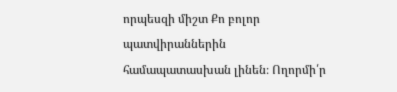որպեսզի միշտ Քո բոլոր պատվիրաններին համապատասխան լինեն։ Ողորմի՛ր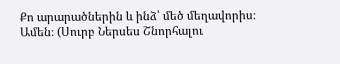Քո արարածներին և ինձ՝ մեծ մեղավորիս։ Ամեն։ (Սուրբ Ներսես Շնորհալու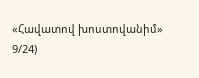«Հավատով խոստովանիմ» 9/24)